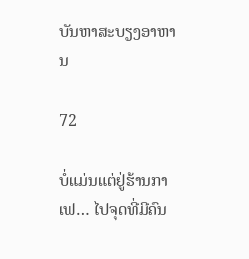ບັນຫາສະບຽງອາຫານ

72

ບໍ່ແມ່ນແຕ່ຢູ່ຮ້ານກາເຟ… ໄປຈຸດທີ່ມີຄົນ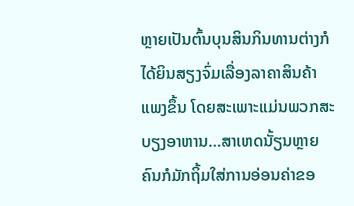ຫຼາຍເປັນຕົ້ນບຸນສິນກິນທານຕ່າງກໍໄດ້ຍິນສຽງຈົ່ມເລື່ອງລາຄາສິນຄ້າແພງຂຶ້ນ ໂດຍສະເພາະແມ່ນພວກສະບຽງອາຫານ…ສາເຫດນັ້ຽນຫຼາຍຄົນກໍມັກຖິ້ມໃສ່ການອ່ອນຄ່າຂອ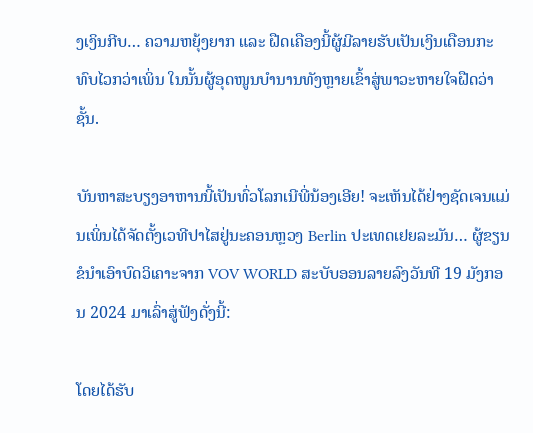ງເງິນກີບ… ຄວາມຫຍຸ້ງຍາກ ແລະ ຝືດເຄືອງນີ້ຜູ້ມີລາຍຮັບເປັນເງິນເດືອນກະທົບໄວກວ່າເພິ່ນ ໃນນັ້ນຜູ້ອຸດໜູນບຳນານທັງຫຼາຍເຂົ້າສູ່ພາວະຫາຍໃຈຝືດວ່າຊັ້ນ.

ບັນຫາສະບຽງອາຫານນີ້ເປັນທົ່ວໂລກເນີພີ່ນ້ອງເອີຍ! ຈະເຫັນໄດ້ຢ່າງຊັດເຈນແມ່ນເພິ່ນໄດ້ຈັດຕັ້ງເວທີປາໄສຢູ່ນະຄອນຫຼວງ Berlin ປະເທດເຢຍລະມັນ… ຜູ້ຂຽນຂໍນຳເອົາບົດວິເຄາະຈາກ VOV WORLD ສະບັບອອນລາຍລົງວັນທີ 19 ມັງກອນ 2024 ມາເລົ່າສູ່ຟັງດັ່ງນີ້:

ໂດຍໄດ້ຮັບ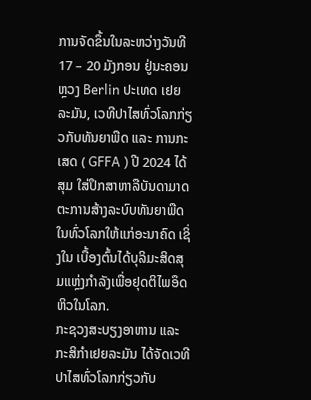ການຈັດຂຶ້ນໃນລະຫວ່າງວັນທີ 17 – 20 ມັງກອນ ຢູ່ນະຄອນຫຼວງ Berlin ປະເທດ ເຢຍລະມັນ, ເວທີປາໄສທົ່ວໂລກກ່ຽວກັບທັນຍາພືດ ແລະ ການກະເສດ ( GFFA ) ປີ 2024 ໄດ້ສຸມ ໃສ່ປຶກສາຫາລືບັນດາມາດຕະການສ້າງລະບົບທັນຍາພືດໃນທົ່ວໂລກໃຫ້ແກ່ອະນາຄົດ ເຊິ່ງໃນ ເບື້ອງຕົ້ນໄດ້ບຸລິມະສິດສຸມແຫຼ່ງກໍາລັງເພື່ອຢຸດຕິໄພອຶດຫິວໃນໂລກ.
ກະຊວງສະບຽງອາຫານ ແລະ ກະສິກໍາເຢຍລະມັນ ໄດ້ຈັດເວທີປາໄສທົ່ວໂລກກ່ຽວກັບ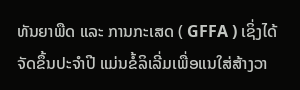ທັນຍາພືດ ແລະ ການກະເສດ ( GFFA ) ເຊິ່ງໄດ້ຈັດຂຶ້ນປະຈໍາປີ ແມ່ນຂໍ້ລິເລີ່ມເພື່ອແນໃສ່ສ້າງວາ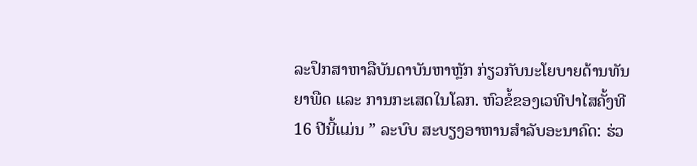ລະປຶກສາຫາລືບັນດາບັນຫາຫຼັກ ກ່ຽວກັບນະໂຍບາຍດ້ານທັນຍາພືດ ແລະ ການກະເສດໃນໂລກ. ຫົວຂໍ້ຂອງເວທີປາໄສຄັ້ງທີ 16 ປີນີ້ແມ່ນ ” ລະບົບ ສະບຽງອາຫານສໍາລັບອະນາຄົດ: ຮ່ວ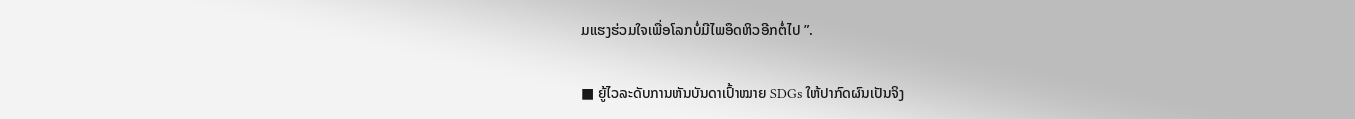ມແຮງຮ່ວມໃຈເພື່ອໂລກບໍ່ມີໄພອຶດຫິວອີກຕໍ່ໄປ ”.

■ ຍູ້ໄວລະດັບການຫັນບັນດາເປົ້າໝາຍ SDGs ໃຫ້ປາກົດຜົນເປັນຈິງ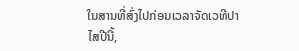ໃນສານທີ່ສົ່ງໄປກ່ອນເວລາຈັດເວທີປາໄສປີນີ້,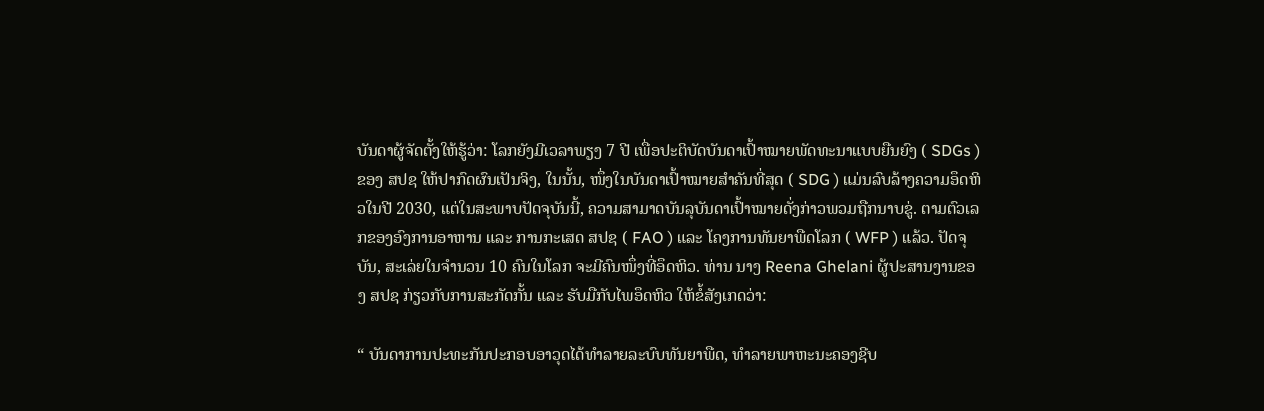ບັນດາຜູ້ຈັດຕັ້ງໃຫ້ຮູ້ວ່າ: ໂລກຍັງມີເວລາພຽງ 7 ປີ ເພື່ອປະຕິບັດບັນດາເປົ້າໝາຍພັດທະນາແບບຍືນຍົງ ( SDGs ) ຂອງ ສປຊ ໃຫ້ປາກົດຜົນເປັນຈິງ, ໃນນັ້ນ, ໜຶ່ງໃນບັນດາເປົ້າໝາຍສໍາຄັນທີ່ສຸດ ( SDG ) ແມ່ນລົບລ້າງຄວາມອຶດຫິວໃນປີ 2030, ແຕ່ໃນສະພາບປັດຈຸບັນນີ້, ຄວາມສາມາດບັນລຸບັນດາເປົ້າໝາຍດັ່ງກ່າວພວມຖືກນາບຂູ່. ຕາມຕົວເລກຂອງອົງການອາຫານ ແລະ ການກະເສດ ສປຊ ( FAO ) ແລະ ໂຄງການທັນຍາພືດໂລກ ( WFP ) ແລ້ວ. ປັດຈຸບັນ, ສະເລ່ຍໃນຈໍານວນ 10 ຄົນໃນໂລກ ຈະມີຄົນໜຶ່ງທີ່ອຶດຫິວ. ທ່ານ ນາງ Reena Ghelani ຜູ້ປະສານງານຂອງ ສປຊ ກ່ຽວກັບການສະກັດກັ້ນ ແລະ ຮັບມືກັບໄພອຶດຫິວ ໃຫ້ຂໍ້ສັງເກດວ່າ:

“ ບັນດາການປະທະກັນປະກອບອາວຸດໄດ້ທໍາລາຍລະບົບທັນຍາພືດ, ທໍາລາຍພາຫະນະຄອງຊີບ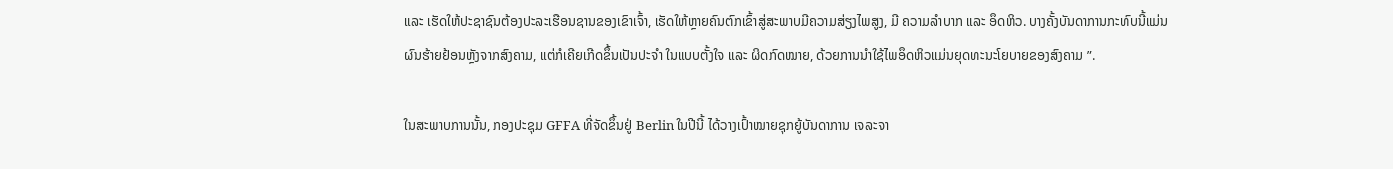ແລະ ເຮັດໃຫ້ປະຊາຊົນຕ້ອງປະລະເຮືອນຊານຂອງເຂົາເຈົ້າ, ເຮັດໃຫ້ຫຼາຍຄົນຕົກເຂົ້າສູ່ສະພາບມີຄວາມສ່ຽງໄພສູງ, ມີ ຄວາມລໍາບາກ ແລະ ອຶດຫິວ. ບາງຄັ້ງບັນດາການກະທົບນີ້ແມ່ນຜົນຮ້າຍຢ້ອນຫຼັງຈາກສົງຄາມ, ແຕ່ກໍເຄີຍເກີດຂຶ້ນເປັນປະຈໍາ ໃນແບບຕັ້ງໃຈ ແລະ ຜິດກົດໝາຍ, ດ້ວຍການນໍາໃຊ້ໄພອຶດຫິວແມ່ນຍຸດທະນະໂຍບາຍຂອງສົງຄາມ ”.

ໃນສະພາບການນັ້ນ, ກອງປະຊຸມ GFFA ທີ່ຈັດຂຶ້ນຢູ່ Berlin ໃນປີນີ້ ໄດ້ວາງເປົ້າໝາຍຊຸກຍູ້ບັນດາການ ເຈລະຈາ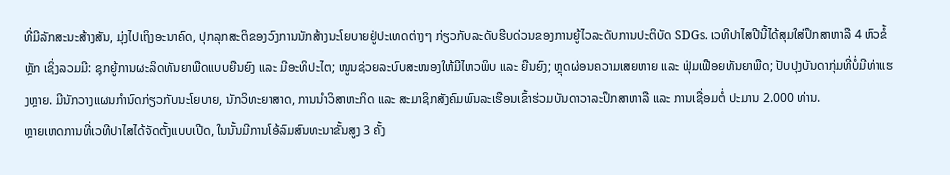ທີ່ມີລັກສະນະສ້າງສັນ, ມຸ່ງໄປເຖິງອະນາຄົດ, ປຸກລຸກສະຕິຂອງວົງການນັກສ້າງນະໂຍບາຍຢູ່ປະເທດຕ່າງໆ ກ່ຽວກັບລະດັບຮີບດ່ວນຂອງການຍູ້ໄວລະດັບການປະຕິບັດ SDGs. ເວທີປາໄສປີນີ້ໄດ້ສຸມໃສ່ປຶກສາຫາລື 4 ຫົວຂໍ້ ຫຼັກ ເຊິ່ງລວມມີ: ຊຸກຍູ້ການຜະລິດທັນຍາພືດແບບຍືນຍົງ ແລະ ມີອະທິປະໄຕ; ໜູນຊ່ວຍລະບົບສະໜອງໃຫ້ມີໄຫວພິບ ແລະ ຍືນຍົງ; ຫຼຸດຜ່ອນຄວາມເສຍຫາຍ ແລະ ຟຸ່ມເຟືອຍທັນຍາພືດ; ປັບປຸງບັນດາກຸ່ມທີ່ບໍ່ມີທ່າແຮງຫຼາຍ. ມີນັກວາງແຜນກໍານົດກ່ຽວກັບນະໂຍບາຍ, ນັກວິທະຍາສາດ, ການນໍາວິສາຫະກິດ ແລະ ສະມາຊິກສັງຄົມພົນລະເຮືອນເຂົ້າຮ່ວມບັນດາວາລະປຶກສາຫາລື ແລະ ການເຊື່ອມຕໍ່ ປະມານ 2.000 ທ່ານ.
ຫຼາຍເຫດການທີ່ເວທີປາໄສໄດ້ຈັດຕັ້ງແບບເປີດ, ໃນນັ້ນມີການໂອ້ລົມສົນທະນາຂັ້ນສູງ 3 ຄັ້ງ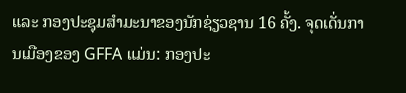ແລະ ກອງປະຊຸມສໍາມະນາຂອງນັກຊ່ຽວຊານ 16 ຄັ້ງ. ຈຸດເດັ່ນການເມືອງຂອງ GFFA ແມ່ນ: ກອງປະ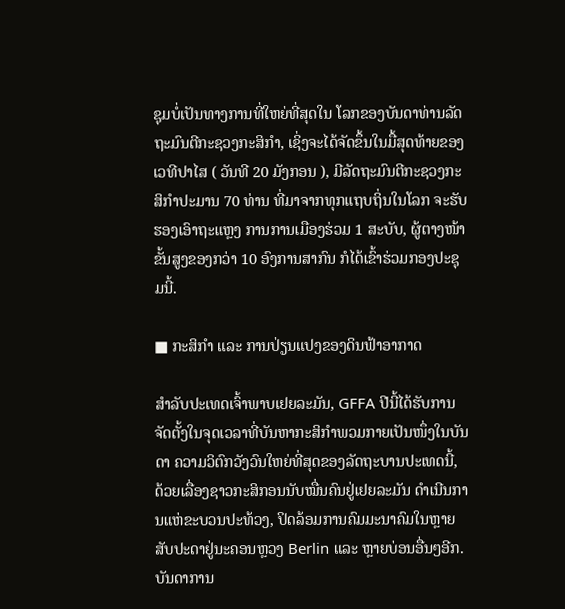ຊຸມບໍ່ເປັນທາງການທີ່ໃຫຍ່ທີ່ສຸດໃນ ໂລກຂອງບັນດາທ່ານລັດຖະມົນຕີກະຊວງກະສິກໍາ, ເຊິ່ງຈະໄດ້ຈັດຂຶ້ນໃນມື້ສຸດທ້າຍຂອງເວທີປາໄສ ( ວັນທີ 20 ມັງກອນ ), ມີລັດຖະມົນຕີກະຊວງກະສິກໍາປະມານ 70 ທ່ານ ທີ່ມາຈາກທຸກແຖບຖິ່ນໃນໂລກ ຈະຮັບຮອງເອົາຖະແຫຼງ ການການເມືອງຮ່ວມ 1 ສະບັບ, ຜູ້ຕາງໜ້າຂັ້ນສູງຂອງກວ່າ 10 ອົງການສາກົນ ກໍໄດ້ເຂົ້າຮ່ວມກອງປະຊຸມນີ້.

■ ກະສິກໍາ ແລະ ການປ່ຽນແປງຂອງດິນຟ້າອາກາດ

ສໍາລັບປະເທດເຈົ້າພາບເຢຍລະມັນ, GFFA ປີນີ້ໄດ້ຮັບການຈັດຕັ້ງໃນຈຸດເວລາທີ່ບັນຫາກະສິກໍາພວມກາຍເປັນໜຶ່ງໃນບັນດາ ຄວາມວິຕົກວັງວົນໃຫຍ່ທີ່ສຸດຂອງລັດຖະບານປະເທດນີ້, ດ້ວຍເລື່ອງຊາວກະສິກອນນັບໝື່ນຄົນຢູ່ເຢຍລະມັນ ດໍາເນີນການແຫ່ຂະບວນປະທ້ວງ, ປິດລ້ອມການຄົມມະນາຄົມໃນຫຼາຍສັບປະດາຢູ່ນະຄອນຫຼວງ Berlin ແລະ ຫຼາຍບ່ອນອື່ນໆອີກ. ບັນດາການ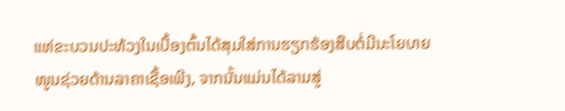ແຫ່ຂະບວນປະທ້ວງໃນເບື້ອງຕົ້ນໄດ້ສຸມໃສ່ການຮຽກຮ້ອງສືບຕໍ່ມີນະໂຍບາຍ ໜູນຊ່ວຍດ້ານລາຄາເຊື້ອເພີງ, ຈາກນັ້ນແມ່ນໄດ້ລາມສູ່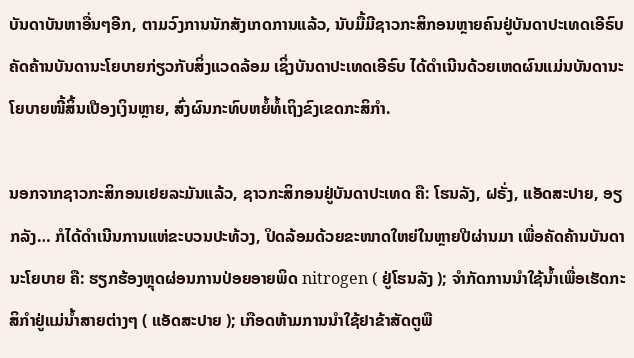ບັນດາບັນຫາອື່ນໆອີກ, ຕາມວົງການນັກສັງເກດການແລ້ວ, ນັບມື້ມີຊາວກະສິກອນຫຼາຍຄົນຢູ່ບັນດາປະເທດເອີຣົບ ຄັດຄ້ານບັນດານະໂຍບາຍກ່ຽວກັບສິ່ງແວດລ້ອມ ເຊິ່ງບັນດາປະເທດເອີຣົບ ໄດ້ດໍາເນີນດ້ວຍເຫດຜົນແມ່ນບັນດານະໂຍບາຍໜີ້ສິ້ນເປືອງເງິນຫຼາຍ, ສົ່ງຜົນກະທົບຫຍໍ້ທໍ້ເຖິງຂົງເຂດກະສິກໍາ.

ນອກຈາກຊາວກະສິກອນເຢຍລະມັນແລ້ວ, ຊາວກະສິກອນຢູ່ບັນດາປະເທດ ຄື: ໂຮນລັງ, ຝຣັ່ງ, ແອັດສະປາຍ, ອຽກລັງ… ກໍໄດ້ດໍາເນີນການແຫ່ຂະບວນປະທ້ວງ, ປິດລ້ອມດ້ວຍຂະໜາດໃຫຍ່ໃນຫຼາຍປີຜ່ານມາ ເພື່ອຄັດຄ້ານບັນດານະໂຍບາຍ ຄື: ຮຽກຮ້ອງຫຼຸດຜ່ອນການປ່ອຍອາຍພິດ nitrogen ( ຢູ່ໂຮນລັງ ); ຈໍາກັດການນໍາໃຊ້ນໍ້າເພື່ອເຮັດກະສິກໍາຢູ່ແມ່ນໍ້າສາຍຕ່າງໆ ( ແອັດສະປາຍ ); ເກືອດຫ້າມການນໍາໃຊ້ຢາຂ້າສັດຕູພື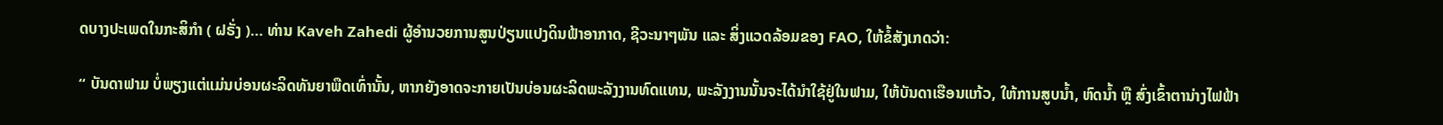ດບາງປະເພດໃນກະສິກໍາ ( ຝຣັ່ງ )… ທ່ານ Kaveh Zahedi ຜູ້ອໍານວຍການສູນປ່ຽນແປງດິນຟ້າອາກາດ, ຊີວະນາໆພັນ ແລະ ສິ່ງແວດລ້ອມຂອງ FAO, ໃຫ້ຂໍ້ສັງເກດວ່າ:

“ ບັນດາຟາມ ບໍ່ພຽງແຕ່ແມ່ນບ່ອນຜະລິດທັນຍາພືດເທົ່ານັ້ນ, ຫາກຍັງອາດຈະກາຍເປັນບ່ອນຜະລິດພະລັງງານທົດແທນ, ພະລັງງານນັ້ນຈະໄດ້ນໍາໃຊ້ຢູ່ໃນຟາມ, ໃຫ້ບັນດາເຮືອນແກ້ວ, ໃຫ້ການສູບນໍ້າ, ຫົດນໍ້າ ຫຼື ສົ່ງເຂົ້າຕານ່າງໄຟຟ້າ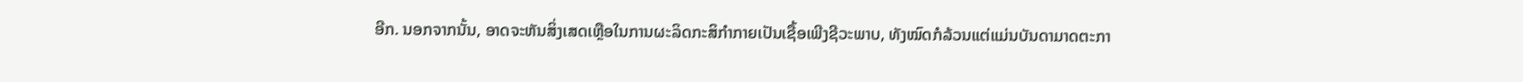ອີກ. ນອກຈາກນັ້ນ, ອາດຈະຫັນສິ່ງເສດເຫຼືອໃນການຜະລິດກະສິກໍາກາຍເປັນເຊື້ອເພີງຊີວະພາບ, ທັງໝົດກໍລ້ວນແຕ່ແມ່ນບັນດາມາດຕະກາ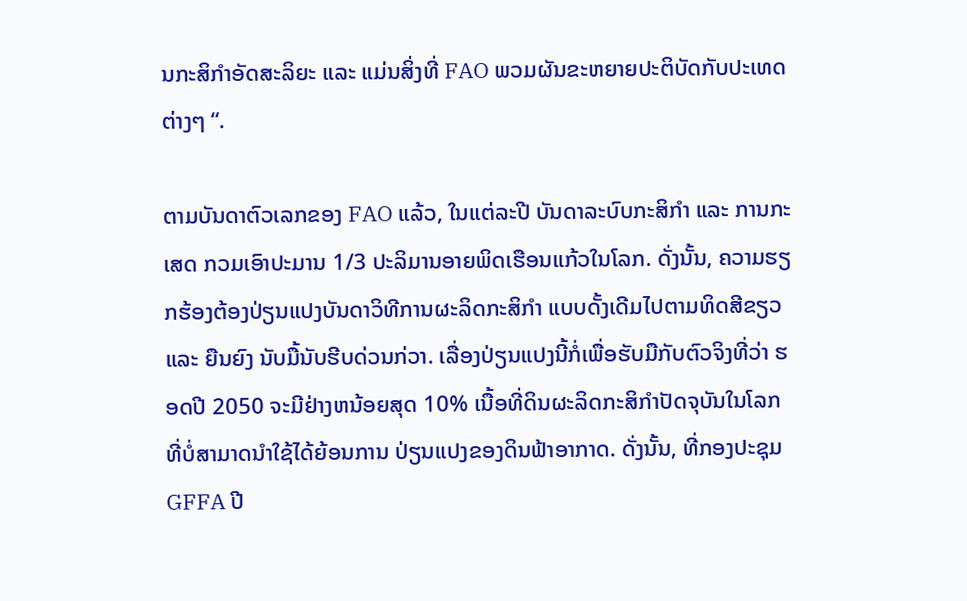ນກະສິກໍາອັດສະລິຍະ ແລະ ແມ່ນສິ່ງທີ່ FAO ພວມຜັນຂະຫຍາຍປະຕິບັດກັບປະເທດຕ່າງໆ “.

ຕາມບັນດາຕົວເລກຂອງ FAO ແລ້ວ, ໃນແຕ່ລະປີ ບັນດາລະບົບກະສິກໍາ ແລະ ການກະເສດ ກວມເອົາປະມານ 1/3 ປະລິມານອາຍພິດເຮືອນແກ້ວໃນໂລກ. ດັ່ງນັ້ນ, ຄວາມຮຽກຮ້ອງຕ້ອງປ່ຽນແປງບັນດາວິທີການຜະລິດກະສິກໍາ ແບບດັ້ງເດີມໄປຕາມທິດສີຂຽວ ແລະ ຍືນຍົງ ນັບມື້ນັບຮີບດ່ວນກ່ວາ. ເລື່ອງປ່ຽນແປງນີ້ກໍ່ເພື່ອຮັບມືກັບຕົວຈິງທີ່ວ່າ ຮອດປີ 2050 ຈະມີຢ່າງຫນ້ອຍສຸດ 10% ເນື້ອທີ່ດິນຜະລິດກະສິກໍາປັດຈຸບັນໃນໂລກ ທີ່ບໍ່ສາມາດນໍາໃຊ້ໄດ້ຍ້ອນການ ປ່ຽນແປງຂອງດິນຟ້າອາກາດ. ດັ່ງນັ້ນ, ທີ່ກອງປະຊຸມ GFFA ປີ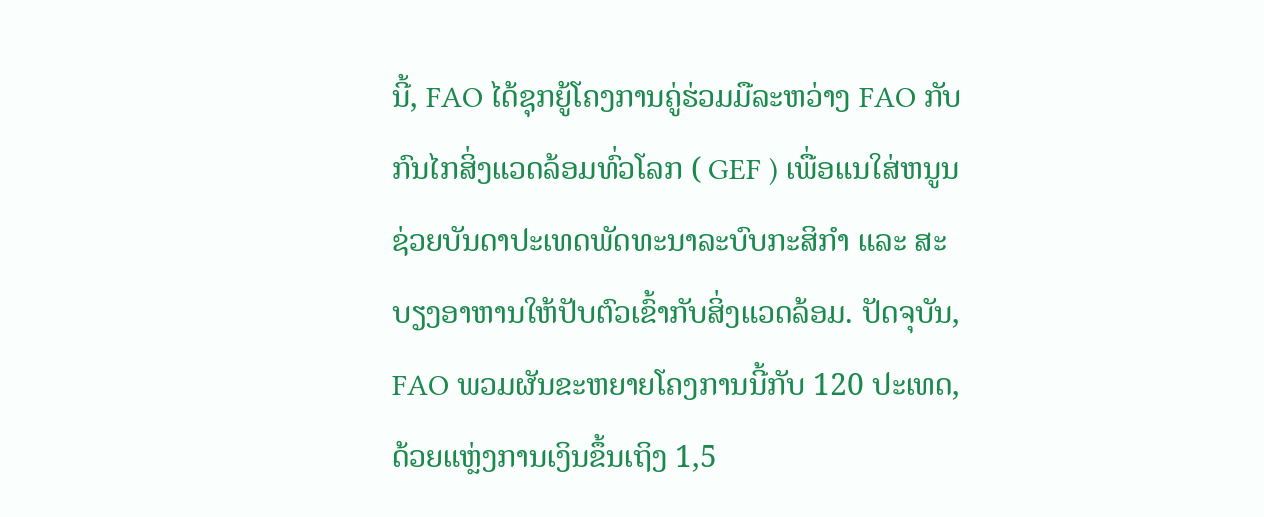ນີ້, FAO ໄດ້ຊຸກຍູ້ໂຄງການຄູ່ຮ່ວມມືລະຫວ່າງ FAO ກັບກົນໄກສິ່ງແວດລ້ອມທົ່ວໂລກ ( GEF ) ເພື່ອແນໃສ່ຫນູນຊ່ວຍບັນດາປະເທດພັດທະນາລະບົບກະສິກໍາ ແລະ ສະບຽງອາຫານໃຫ້ປັບຕົວເຂົ້າກັບສິ່ງແວດລ້ອມ. ປັດຈຸບັນ, FAO ພວມຜັນຂະຫຍາຍໂຄງການນີ້ກັບ 120 ປະເທດ, ດ້ວຍແຫຼ່ງການເງິນຂຶ້ນເຖິງ 1,5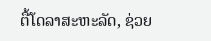ຕື້ໂດລາສະຫະລັດ, ຊ່ວຍ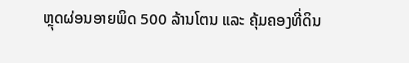ຫຼຸດຜ່ອນອາຍພິດ 500 ລ້ານໂຕນ ແລະ ຄຸ້ມຄອງທີ່ດິນ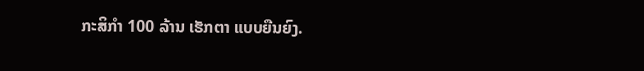ກະສິກໍາ 100 ລ້ານ ເຮັກຕາ ແບບຍືນຍົງ.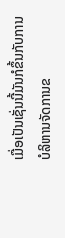ເມື່ອເປັນເຊັ່ນນີ້ມັນກໍຂຶ້ນກັບການບໍລິຫານຈັດການຂ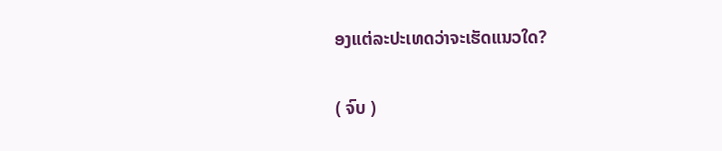ອງແຕ່ລະປະເທດວ່າຈະເຮັດແນວໃດ?

( ຈົບ )